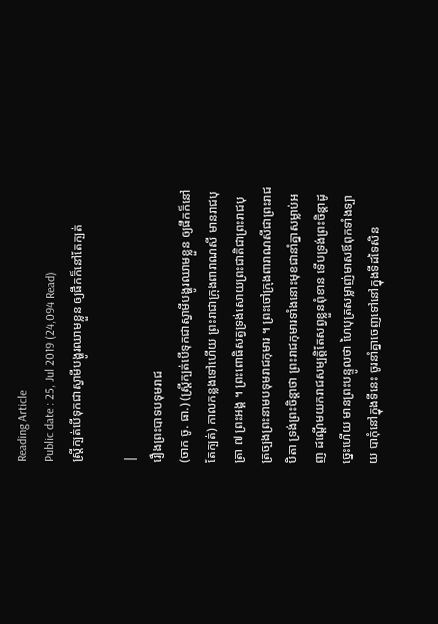Reading Article
Public date : 25, Jul 2019 (24,094 Read)
ស្រ្តីក្បត់បើទុកជាស្វាមីបង្ហូរឈាមខ្លួន ឲ្យផឹកក៏នៅតែក្បត់

|
រឿងព្រះបាទបទុមរាជ
(ចាក ចូ. ធា.) (ស្រ្តីក្បត់បើទុកជាស្វាមីបង្ហូរឈាមខ្លួន ឲ្យផឹកក៏នៅតែក្បត់) កាលកន្លងទៅហើយ ព្រះរាជាក្រុងពារាណសី មានរាជបុត្រា ៧ ព្រះអង្គ ។ ព្រះពោធិសត្វទ្រង់សោយព្រះជាតិជាព្រះរាជបុត្រច្បងព្រះនាមបទុមរាជកុមារ ។ ព្រះចៅក្រុងពារាណសីជាព្រះរាជបិតា ទ្រង់ព្រះចិន្តាថា ព្រះរាជកុមារទាំងនោះមុខជានាំគ្នាសម្លាប់អញ ដណ្តើមយករាជសម្បត្តិតែសព្វខ្លួនពុំខាន ទើបទ្រង់ព្រះចិន្តាដូច្នេះហើយ មានព្រះបន្ទូលថា ហៃបុត្រសម្លាញ់មាសឪពុកទាំងទ្បាយ បាកុំនៅក្នុងទីនេះ ចូរនាំគ្នាចេញទៅនៅក្នុងទីដទៃសិន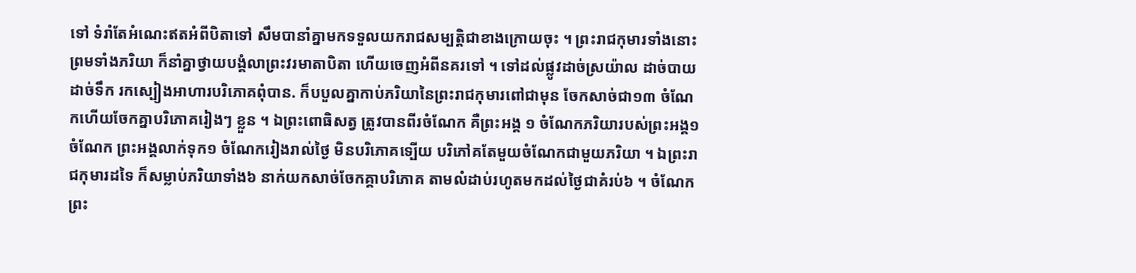ទៅ ទំរាំតែអំណេះឥតអំពីបិតាទៅ សឹមបានាំគ្នាមកទទួលយករាជសម្បត្តិជាខាងក្រោយចុះ ។ ព្រះរាជកុមារទាំងនោះ ព្រមទាំងភរិយា ក៏នាំគ្នាថ្វាយបង្គំលាព្រះវរមាតាបិតា ហើយចេញអំពីនគរទៅ ។ ទៅដល់ផ្លូវដាច់ស្រយ៉ាល ដាច់បាយដាច់ទឹក រកស្បៀងអាហារបរិភោគពុំបាន. ក៏បបួលគ្នាកាប់ភរិយានៃព្រះរាជកុមារពៅជាមុន ចែកសាច់ជា១៣ ចំណែកហើយចែកគ្នាបរិភោគរៀងៗ ខ្លួន ។ ឯព្រះពោធិសត្វ ត្រូវបានពីរចំណែក គឺព្រះអង្គ ១ ចំណែកភរិយារបស់ព្រះអង្គ១ ចំណែក ព្រះអង្គលាក់ទុក១ ចំណែករៀងរាល់ថ្ងៃ មិនបរិភោគទ្បើយ បរិភៅគតែមួយចំណែកជាមួយភរិយា ។ ឯព្រះរាជកុមារដទៃ ក៏សម្លាប់ភរិយាទាំង៦ នាក់យកសាច់ចែកគ្គាបរិភោគ តាមលំដាប់រហូតមកដល់ថ្ងៃជាគំរប់៦ ។ ចំណែកព្រះ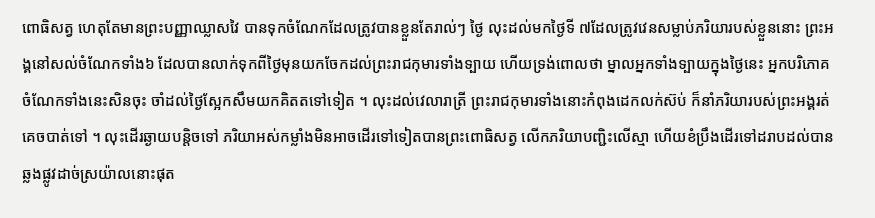ពោធិសត្វ ហេតុតែមានព្រះបញ្ញាឈ្លាសវៃ បានទុកចំណែកដែលត្រូវបានខ្លួនតែរាល់ៗ ថ្ងៃ លុះដល់មកថ្ងៃទី ៧ដែលត្រូវវេនសម្លាប់ភរិយារបស់ខ្លួននោះ ព្រះអង្គនៅសល់ចំណែកទាំង៦ ដែលបានលាក់ទុកពីថ្ងៃមុនយកចែកដល់ព្រះរាជកុមារទាំងទ្បាយ ហើយទ្រង់ពោលថា ម្នាលអ្នកទាំងទ្បាយក្នុងថ្ងៃនេះ អ្នកបរិភោគចំណែកទាំងនេះសិនចុះ ចាំដល់ថ្ងៃស្អែកសឹមយកគិតតទៅទៀត ។ លុះដល់វេលារាត្រី ព្រះរាជកុមារទាំងនោះកំពុងដេកលក់ស៊ប់ ក៏នាំភរិយារបស់ព្រះអង្គរត់គេចបាត់ទៅ ។ លុះដើរឆ្ងាយបន្តិចទៅ ភរិយាអស់កម្លាំងមិនអាចដើរទៅទៀតបានព្រះពោធិសត្វ លើកភរិយាបញ្ជិះលើស្មា ហើយខំប្រឹងដើរទៅដរាបដល់បានឆ្លងផ្លូវដាច់ស្រយ៉ាលនោះផុត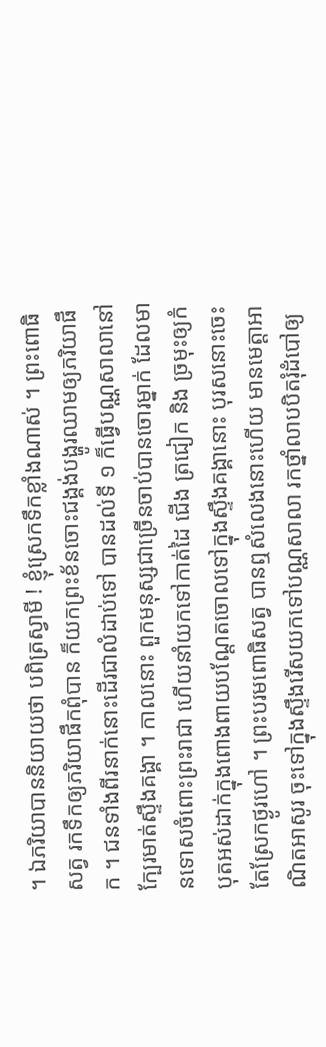។ ឯភរិយាបាននិយាយថា បពិត្រស្វាមី ! ខ្ញុំស្រេកទឹកខ្លាំងណាស់ ។ ព្រះពោធិសត្វ រកទឹកឲ្យភរិយាផឹកពុំបាន ក៏យកព្រះខ័នចោះជង្គង់បង្ហូរឈាមឲ្យភរិយាផឹក ។ ជនទាំងពីរនាក់នោះដើរជាលំដាប់ទៅ បានដល់ទី ១ ក៏ធ្វើបណ្ណសាលានៅក្បែរមាត់ស្ទឹងគង្គា ។ កាលនោះ ពួកមនុស្សជាច្រើនចាប់បានចោរម្នាក់ ដែលមានទោសចំពោះព្រះរាជា ហើយនាំយកទៅកាត់ដៃ ជើង ត្រជៀក និង ច្រមុះឲ្យកំបុតអស់ដាក់ក្នុងពោងពាយបណ្តែតចោលទៅក្នុងស្ទឹងគង្គានោះ បុរសនោះចេះតែស្រែកថ្ងូរហៅ ។ ព្រះបរមពោធិសត្វ បានឮសំលេងនោះហើយ មានមេត្តាអាណិតអាសូរ ចុះទៅក្នុងស្ទឹងរើសយកទៅបណ្ណសាលា រកថ្នាំលាបបិតរុំដំបៅឲ្យ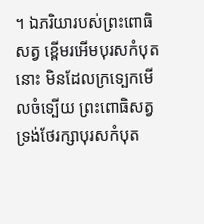។ ឯភរិយារបស់ព្រះពោធិសត្វ ខ្ពើមរអើមបុរសកំបុតនោះ មិនដែលក្រទ្បេកមើលចំទ្បើយ ព្រះពោធិសត្វ ទ្រង់ថែរក្សាបុរសកំបុត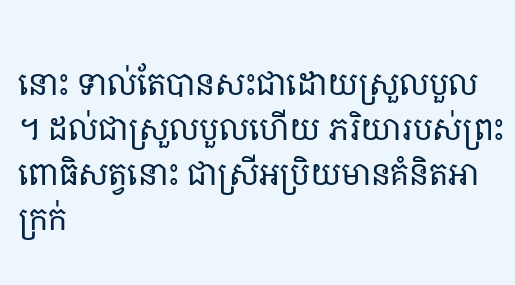នោះ ទាល់តែបានសះជាដោយស្រួលបួល ។ ដល់ជាស្រួលបួលហើយ ភរិយារបស់ព្រះពោធិសត្វនោះ ជាស្រីអប្រិយមានគំនិតអាក្រក់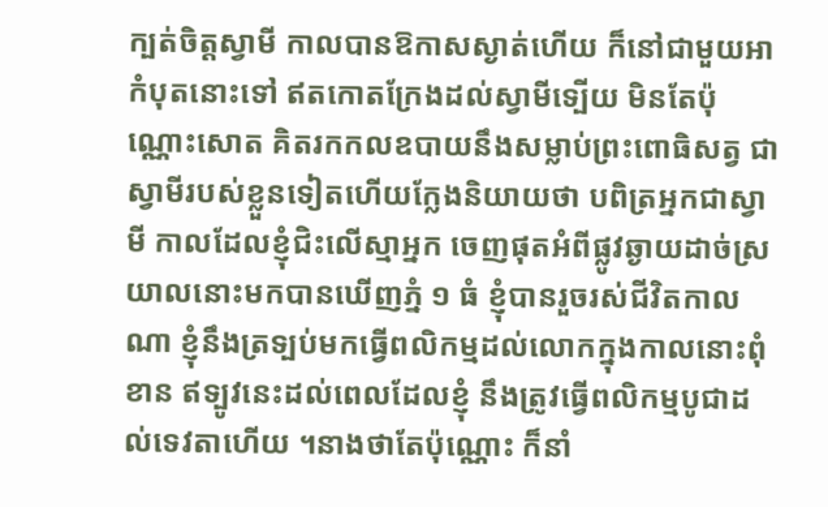ក្បត់ចិត្តស្វាមី កាលបានឱកាសស្ងាត់ហើយ ក៏នៅជាមួយអាកំបុតនោះទៅ ឥតកោតក្រែងដល់ស្វាមីទ្បើយ មិនតែប៉ុណ្ណោះសោត គិតរកកលឧបាយនឹងសម្លាប់ព្រះពោធិសត្វ ជាស្វាមីរបស់ខ្លួនទៀតហើយក្លែងនិយាយថា បពិត្រអ្នកជាស្វាមី កាលដែលខ្ញុំជិះលើស្មាអ្នក ចេញផុតអំពីផ្លូវឆ្ងាយដាច់ស្រយាលនោះមកបានឃើញភ្នំ ១ ធំ ខ្ញុំបានរួចរស់ជីវិតកាលណា ខ្ញុំនឹងត្រទ្បប់មកធ្វើពលិកម្មដល់លោកក្នុងកាលនោះពុំខាន ឥទ្បូវនេះដល់ពេលដែលខ្ញុំ នឹងត្រូវធ្វើពលិកម្មបូជាដល់ទេវតាហើយ ។នាងថាតែប៉ុណ្ណោះ ក៏នាំ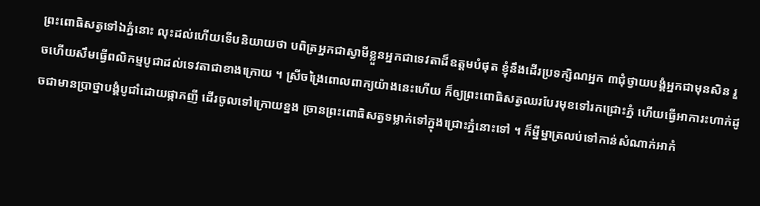ព្រះពោធិសត្វទៅឯភ្នំនោះ លុះដល់ហើយទើបនិយាយថា បពិត្រអ្នកជាស្វាមីខ្លួនអ្នកជាទេវតាដ៏ឧត្តមបំផុត ខ្ញុំនឹងដើរប្រទក្សិណអ្នក ៣ជុំថ្វាយបង្គំអ្នកជាមុនសិន រួចហើយសឹមធ្វើពលិកម្មបូជាដល់ទេវតាជាខាងក្រោយ ។ ស្រីចង្រៃពោលពាក្យយ៉ាងនេះហើយ ក៏ឲ្យព្រះពោធិសត្វឈរបែរមុខទៅរកជ្រោះភ្នំ ហើយធ្វើអាការះហាក់ដូចជាមានប្រាថ្នាបង្គំបូជាំដោយផ្កាភញី ដើរចូលទៅក្រោយខ្នង ច្រានព្រះពោធិសត្វទម្លាក់ទៅក្នុងជ្រោះភ្នំនោះទៅ ។ ក៏ម្នីម្នាត្រលប់ទៅកាន់សំណាក់អាកំ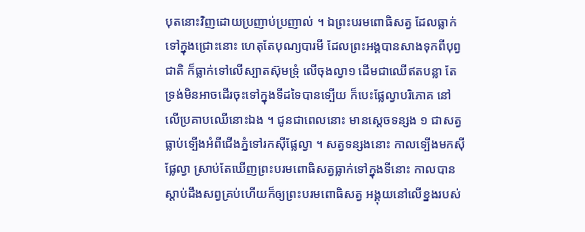បុតនោះវិញដោយប្រញាប់ប្រញាល់ ។ ឯព្រះបរមពោធិសត្វ ដែលធ្លាក់ទៅក្នុងជ្រោះនោះ ហេតុតែបុណ្យបារមី ដែលព្រះអង្គបានសាងទុកពីបុព្វជាតិ ក៏ធ្លាក់ទៅលើស្បាតស៊ុមទ្រុំ លើចុងល្វា១ ដើមជាឈើឥតបន្លា តែទ្រង់មិនអាចដើរចុះទៅក្នុងទីដទៃបានទ្បើយ ក៏បេះផ្លែល្វាបរិភោគ នៅលើប្រគាបឈើនោះឯង ។ ជូនជាពេលនោះ មានស្តេចទន្សង ១ ជាសត្វធ្លាប់ទ្បើងអំពីជើងភ្នំទៅរកស៊ីផ្លែល្វា ។ សត្វទន្សងនោះ កាលទ្បើងមកស៊ីផ្លែល្វា ស្រាប់តែឃើញព្រះបរមពោធិសត្វធ្លាក់ទៅក្នុងទីនោះ កាលបានស្តាប់ដឹងសព្វគ្រប់ហើយក៏ឲ្យព្រះបរមពោធិសត្វ អង្គុយនៅលើខ្នងរបស់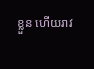ខ្លួន ហើយរាវ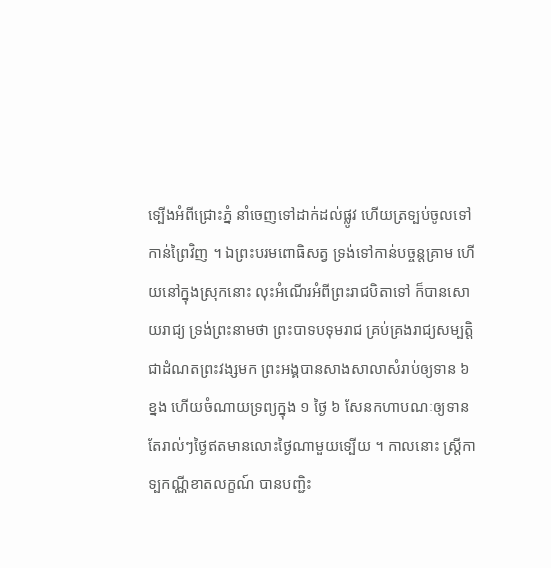ទ្បើងអំពីជ្រោះភ្នំ នាំចេញទៅដាក់ដល់ផ្លូវ ហើយត្រទ្បប់ចូលទៅកាន់ព្រៃវិញ ។ ឯព្រះបរមពោធិសត្វ ទ្រង់ទៅកាន់បច្ចន្តគ្រាម ហើយនៅក្នុងស្រុកនោះ លុះអំណើរអំពីព្រះរាជបិតាទៅ ក៏បានសោយរាជ្យ ទ្រង់ព្រះនាមថា ព្រះបាទបទុមរាជ គ្រប់គ្រងរាជ្យសម្បត្តិជាដំណតព្រះវង្សមក ព្រះអង្គបានសាងសាលាសំរាប់ឲ្យទាន ៦ ខ្នង ហើយចំណាយទ្រព្យក្នុង ១ ថ្ងៃ ៦ សែនកហាបណៈឲ្យទានតែរាល់ៗថ្ងៃឥតមានលោះថ្ងៃណាមួយទ្បើយ ។ កាលនោះ ស្ត្រីកាទ្បកណ្ណីខាតលក្ខណ៍ បានបញ្ជិះ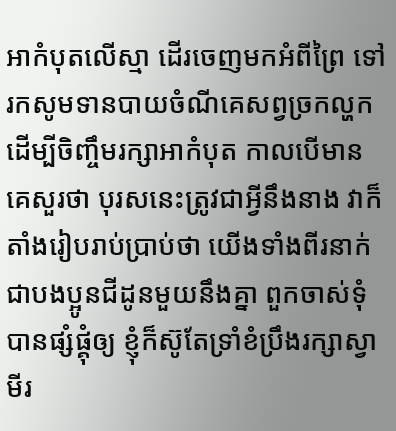អាកំបុតលើស្មា ដើរចេញមកអំពីព្រៃ ទៅរកសូមទានបាយចំណីគេសព្វច្រកល្ហក ដើម្បីចិញ្ចឹមរក្សាអាកំបុត កាលបើមានគេសួរថា បុរសនេះត្រូវជាអ្វីនឹងនាង វាក៏តាំងរៀបរាប់ប្រាប់ថា យើងទាំងពីរនាក់ជាបងប្អូនជីដូនមួយនឹងគ្នា ពួកចាស់ទុំបានផ្សំផ្គុំឲ្យ ខ្ញុំក៏ស៊ូតែទ្រាំខំប្រឹងរក្សាស្វាមីរ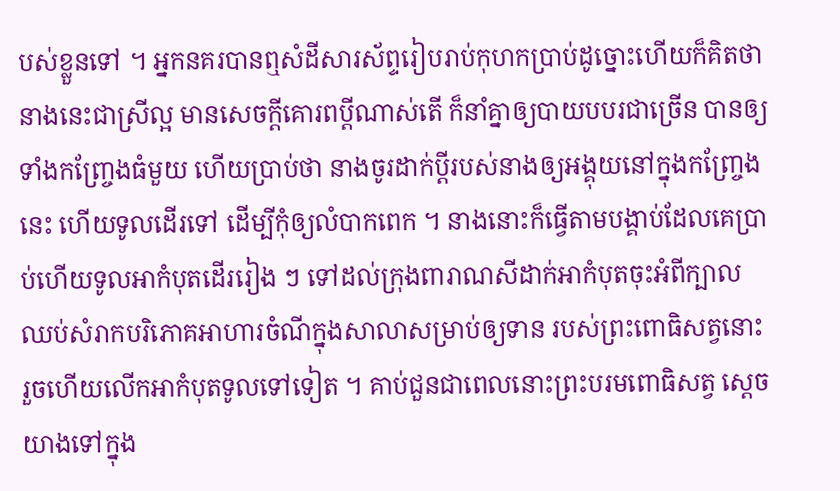បស់ខ្លួនទៅ ។ អ្នកនគរបានឮសំដីសារស័ព្ទរៀបរាប់កុហកប្រាប់ដូច្នោះហើយក៏គិតថា នាងនេះជាស្រីល្អ មានសេចក្តីគោរពប្តីណាស់តើ ក៏នាំគ្នាឲ្យបាយបបរជាច្រើន បានឲ្យទាំងកញ្រ្ចែងធំមួយ ហើយប្រាប់ថា នាងចូរដាក់ប្តីរបស់នាងឲ្យអង្គុយនៅក្នុងកញ្ច្រែងនេះ ហើយទូលដើរទៅ ដើម្បីកុំឲ្យលំបាកពេក ។ នាងនោះក៏ធ្វើតាមបង្គាប់ដែលគេប្រាប់ហើយទូលអាកំបុតដើររៀង ៗ ទៅដល់ក្រុងពារាណសីដាក់អាកំបុតចុះអំពីក្បាល ឈប់សំរាកបរិភោគអាហារចំណីក្នុងសាលាសម្រាប់ឲ្យទាន របស់ព្រះពោធិសត្វនោះ រួចហើយលើកអាកំបុតទូលទៅទៀត ។ គាប់ជួនជាពេលនោះព្រះបរមពោធិសត្វ ស្តេចយាងទៅក្នុង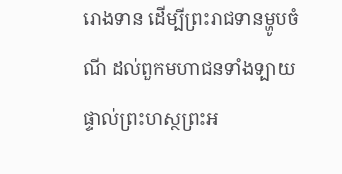រោងទាន ដើម្បីព្រះរាជទានម្ហូបចំណី ដល់ពួកមហាជនទាំងទ្បាយផ្ទាល់ព្រះហស្ថព្រះអ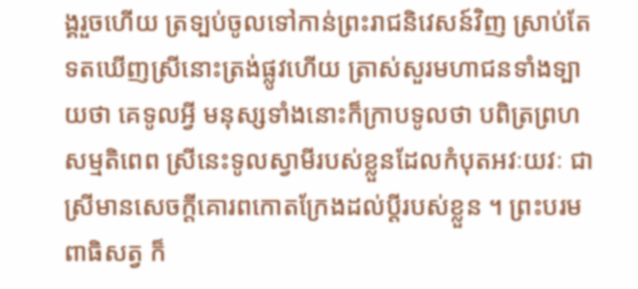ង្គរួចហើយ ត្រទ្បប់ចូលទៅកាន់ព្រះរាជនិវេសន៍វិញ ស្រាប់តែទតឃើញស្រីនោះត្រង់ផ្លូវហើយ ត្រាស់សួរមហាជនទាំងទ្បាយថា គេទូលអ្វី មនុស្សទាំងនោះក៏ក្រាបទូលថា បពិត្រព្រហសម្មតិពេព ស្រីនេះទូលស្វាមីរបស់ខ្លួនដែលកំបុតអវៈយវៈ ជាស្រីមានសេចក្តីគោរពកោតក្រែងដល់ប្តីរបស់ខ្លួន ។ ព្រះបរមពាធិសត្វ ក៏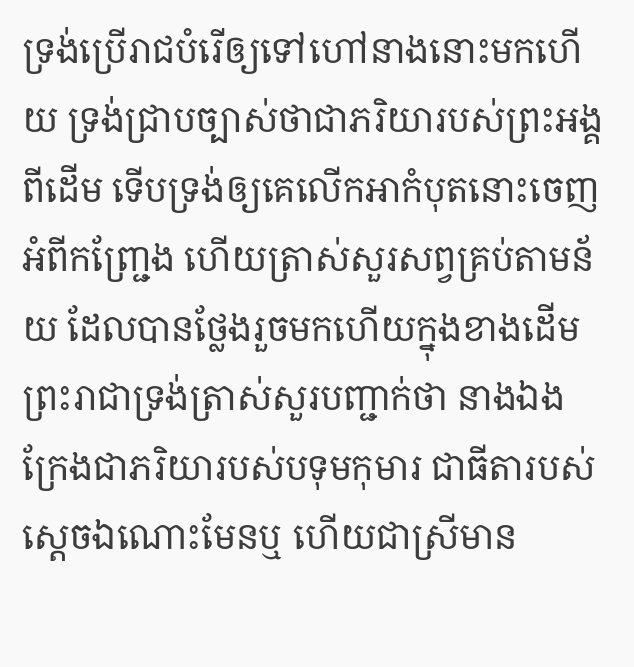ទ្រង់ប្រើរាជបំរើឲ្យទៅហៅនាងនោះមកហើយ ទ្រង់ជ្រាបច្បាស់ថាជាភរិយារបស់ព្រះអង្គពីដើម ទើបទ្រង់ឲ្យគេលើកអាកំបុតនោះចេញអំពីកញ្ជ្រែង ហើយត្រាស់សួរសព្វគ្រប់តាមន័យ ដែលបានថ្លែងរួចមកហើយក្នុងខាងដើម ព្រះរាជាទ្រង់ត្រាស់សួរបញ្ជាក់ថា នាងឯងក្រែងជាភរិយារបស់បទុមកុមារ ជាធីតារបស់ស្តេចឯណោះមែនឬ ហើយជាស្រីមាន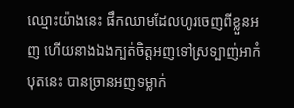ឈ្មោះយ៉ាងនេះ ផឹកឈាមដែលហូរចេញពីខ្លួនអញ ហើយនាងឯងក្បត់ចិត្តអញទៅស្រទ្បាញ់អាកំបុតនេះ បានច្រានអញទម្លាក់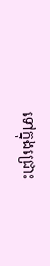ទៅក្នុងជ្រោះ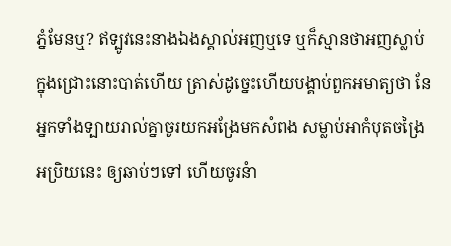ភ្នំមែនឬ? ឥទ្បូវនេះនាងឯងស្គាល់អញឬទេ ឬក៏ស្មានថាអញស្លាប់ក្នុងជ្រោះនោះបាត់ហើយ ត្រាស់ដូច្នេះហើយបង្គាប់ពួកអមាត្យថា នែអ្នកទាំងទ្បាយរាល់គ្នាចូរយកអង្រែមកសំពង សម្លាប់អាកំបុតចង្រៃអប្រិយនេះ ឲ្យឆាប់ៗទៅ ហើយចូរនំា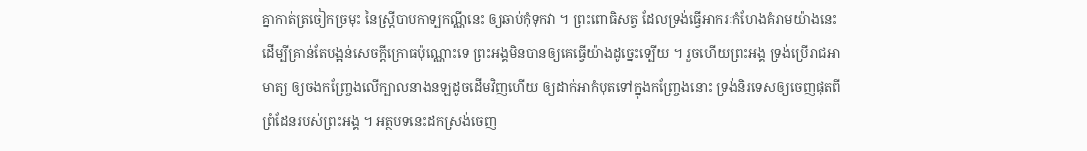គ្នាកាត់ត្រចៀកច្រមុះ នៃស្ត្រីបាបកាទ្បកណ្ណីនេះ ឲ្យឆាប់កុំទុកវា ។ ព្រះពោធិសត្វ ដែលទ្រង់ធ្វើអាករៈកំហែងគំរាមយ៉ាងនេះ ដើម្បីគ្រាន់តែបង្អន់សេចក្តីក្រោធប៉ុណ្ណោះទេ ព្រះអង្គមិនបានឲ្យគេធ្វើយ៉ាងដូច្នេះទ្បើយ ។ រួចហើយព្រះអង្គ ទ្រង់ប្រើរាជអាមាត្យ ឲ្យចងកញ្ច្រែងលើក្បាលនាងនឡដូចដើមវិញហើយ ឲ្យដាក់អាកំបុតទៅក្នុងកញ្ច្រែងនោះ ទ្រង់និរទេសឲ្យចេញផុតពីព្រំដែនរបស់ព្រះអង្គ ។ អត្ថបទនេះដកស្រង់ចេញ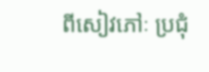ពីសៀវភៅៈ ប្រជុំ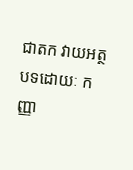ជាតក វាយអត្ថបទដោយៈ កញ្ញា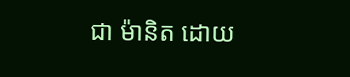ជា ម៉ានិត ដោយ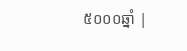៥០០០ឆ្នាំ |